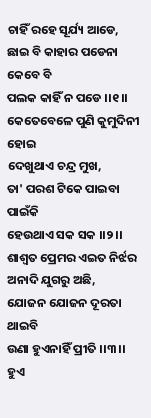ଚାହିଁ ରହେ ସୂର୍ଯ୍ୟ ଆଡେ,
ଛାଇ ବି କାହାର ପଡେନା କେବେ ବି
ପଲକ କାହିଁ ନ ପଡେ ।।୧।।
କେତେବେଳେ ପୁଣି କୁମୁଦିନୀ ହୋଇ
ଦେଖୁଥାଏ ଚନ୍ଦ୍ର ମୁଖ,
ତା' ପରଶ ଟିକେ ପାଇବା ପାଇଁକି
ହେଉଥାଏ ସକ ସକ ।।୨।।
ଶାଶ୍ଵତ ପ୍ରେମର ଏଇତ ନିର୍ଝର
ଅନାଦି ଯୁଗରୁ ଅଛି,
ଯୋଜନ ଯୋଜନ ଦୂରତା ଥାଇବି
ଉଣା ହୁଏନାହିଁ ପ୍ରୀତି ।।୩।।
ହୁଏ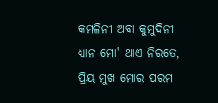କମଳିନୀ ଅବା କୁମୁଦିନୀ
ଧ୍ୟାନ ମୋ' ଥାଏ ନିରତେ,
ପ୍ରିୟ ମୁଖ ମୋର ପରମ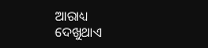ଆରାଧ୍ୟ
ଦେଖୁଥାଏ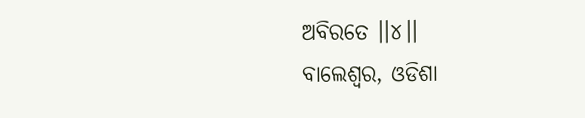ଅବିରତେ ।।୪।।
ବାଲେଶ୍ଵର, ଓଡିଶା